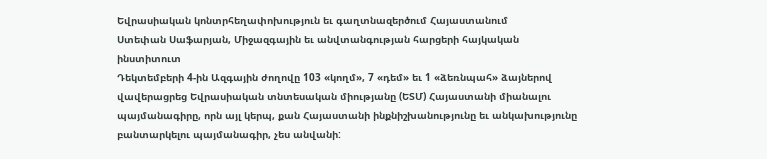Եվրասիական կոնտրհեղափոխություն եւ գաղտնազերծում Հայաստանում
Ստեփան Սաֆարյան, Միջազգային եւ անվտանգության հարցերի հայկական ինստիտուտ
Դեկտեմբերի 4-ին Ազգային ժողովը 103 «կողմ», 7 «դեմ» եւ 1 «ձեռնպահ» ձայներով վավերացրեց Եվրասիական տնտեսական միությանը (ԵՏՄ) Հայաստանի միանալու պայմանագիրը, որն այլ կերպ, քան Հայաստանի ինքնիշխանությունը եւ անկախությունը բանտարկելու պայմանագիր, չես անվանի: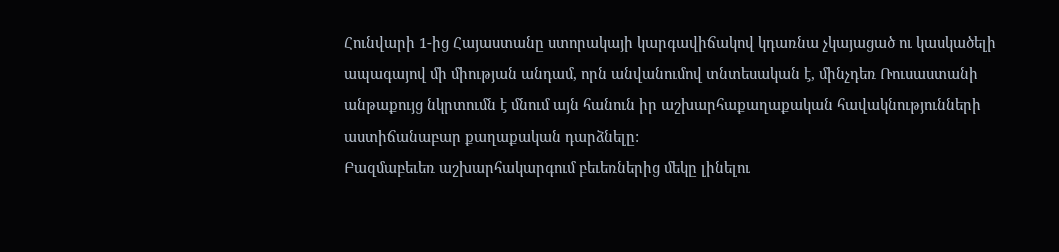Հունվարի 1-ից Հայաստանը ստորակայի կարգավիճակով կդառնա չկայացած ու կասկածելի ապագայով մի միության անդամ, որն անվանումով տնտեսական է, մինչդեռ Ռուսաստանի անթաքույց նկրտումն է մնում այն հանուն իր աշխարհաքաղաքական հավակնությունների աստիճանաբար քաղաքական դարձնելը:
Բազմաբեւեռ աշխարհակարգում բեւեռներից մեկը լինելու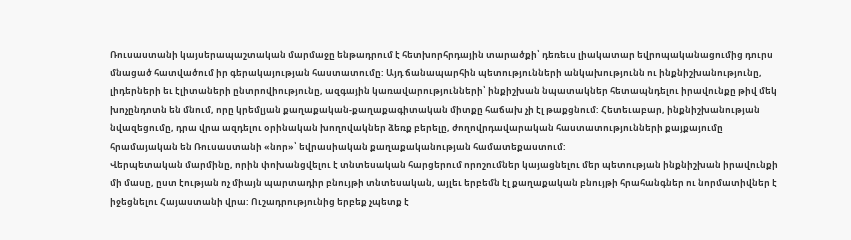Ռուսաստանի կայսերապաշտական մարմաջը ենթադրում է հետխորհրդային տարածքի՝ դեռեւս լիակատար եվրոպականացումից դուրս մնացած հատվածում իր գերակայության հաստատումը: Այդ ճանապարհին պետությունների անկախությունն ու ինքնիշխանությունը, լիդերների եւ էլիտաների ընտրովիությունը, ազգային կառավարությունների՝ ինքիշխան նպատակներ հետապնդելու իրավունքը թիվ մեկ խոչընդոտն են մնում, որը կրեմլյան քաղաքական-քաղաքագիտական միտքը հաճախ չի էլ թաքցնում: Հետեւաբար, ինքնիշխանության նվազեցումը, դրա վրա ազդելու օրինական խողովակներ ձեռք բերելը, ժողովրդավարական հաստատությունների քայքայումը հրամայական են Ռուսաստանի «նոր»՝ եվրասիական քաղաքականության համատեքաստում:
Վերպետական մարմինը, որին փոխանցվելու է տնտեսական հարցերում որոշումներ կայացնելու մեր պետության ինքնիշխան իրավունքի մի մասը, ըստ էության ոչ միայն պարտադիր բնույթի տնտեսական, այլեւ երբեմն էլ քաղաքական բնույթի հրահանգներ ու նորմատիվներ է իջեցնելու Հայաստանի վրա: Ուշադրությունից երբեք չպետք է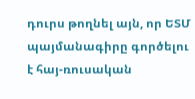դուրս թողնել այն, որ ԵՏՄ պայմանագիրը գործելու է հայ-ռուսական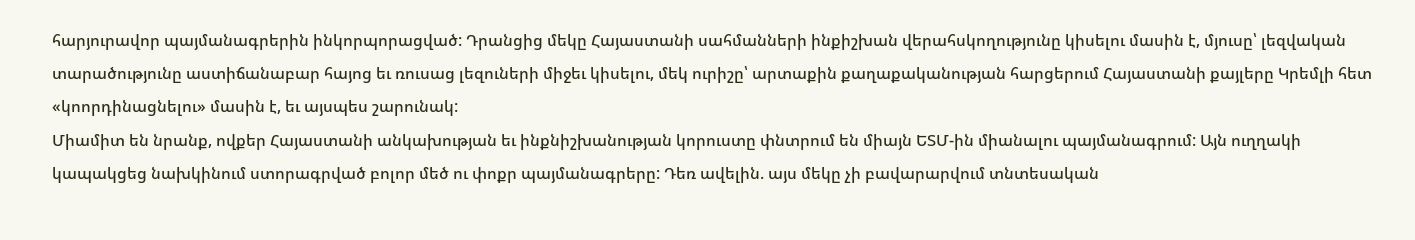հարյուրավոր պայմանագրերին ինկորպորացված: Դրանցից մեկը Հայաստանի սահմանների ինքիշխան վերահսկողությունը կիսելու մասին է, մյուսը՝ լեզվական տարածությունը աստիճանաբար հայոց եւ ռուսաց լեզուների միջեւ կիսելու, մեկ ուրիշը՝ արտաքին քաղաքականության հարցերում Հայաստանի քայլերը Կրեմլի հետ «կոորդինացնելու» մասին է, եւ այսպես շարունակ:
Միամիտ են նրանք, ովքեր Հայաստանի անկախության եւ ինքնիշխանության կորուստը փնտրում են միայն ԵՏՄ-ին միանալու պայմանագրում: Այն ուղղակի կապակցեց նախկինում ստորագրված բոլոր մեծ ու փոքր պայմանագրերը: Դեռ ավելին. այս մեկը չի բավարարվում տնտեսական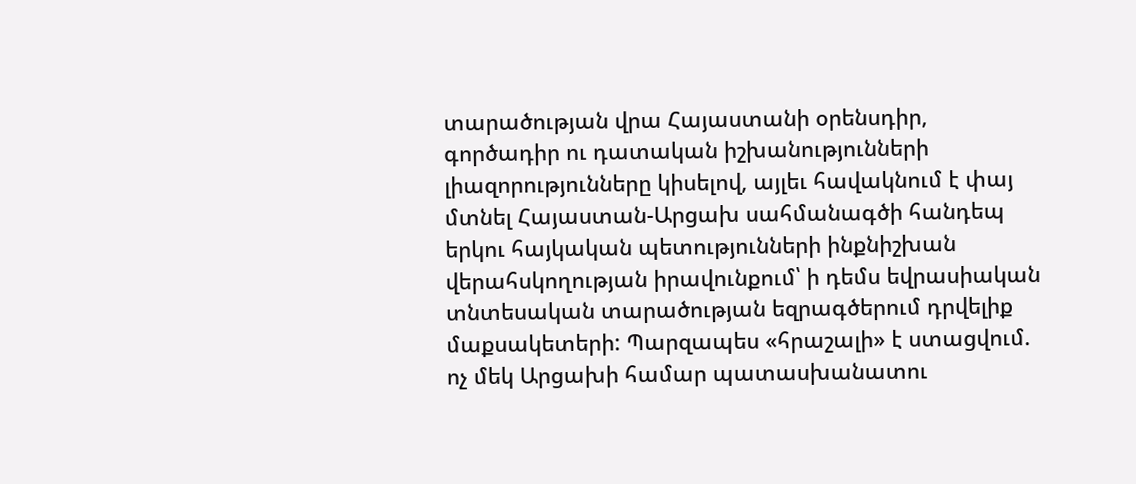տարածության վրա Հայաստանի օրենսդիր, գործադիր ու դատական իշխանությունների լիազորությունները կիսելով, այլեւ հավակնում է փայ մտնել Հայաստան-Արցախ սահմանագծի հանդեպ երկու հայկական պետությունների ինքնիշխան վերահսկողության իրավունքում՝ ի դեմս եվրասիական տնտեսական տարածության եզրագծերում դրվելիք մաքսակետերի: Պարզապես «հրաշալի» է ստացվում. ոչ մեկ Արցախի համար պատասխանատու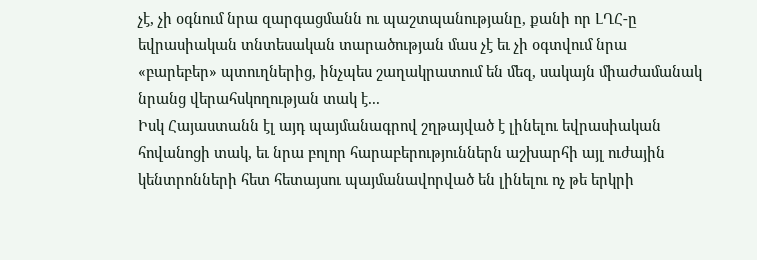չէ, չի օգնում նրա զարգացմանն ու պաշտպանությանը, քանի որ ԼՂՀ-ը եվրասիական տնտեսական տարածության մաս չէ եւ չի օգտվում նրա «բարեբեր» պտուղներից, ինչպես շաղակրատում են մեզ, սակայն միաժամանակ նրանց վերահսկողության տակ է...
Իսկ Հայաստանն էլ այդ պայմանագրով շղթայված է լինելու եվրասիական հովանոցի տակ, եւ նրա բոլոր հարաբերություններն աշխարհի այլ ուժային կենտրոնների հետ հետայսու պայմանավորված են լինելու ոչ թե երկրի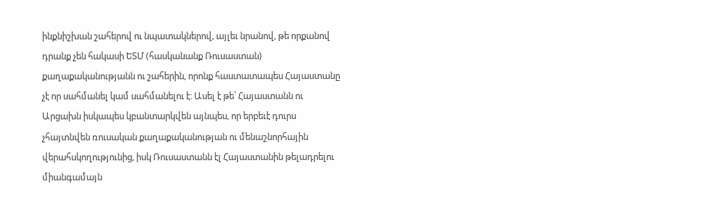ինքնիշխան շահերով ու նպատակներով, այլեւ նրանով, թե որքանով դրանք չեն հակասի ԵՏՄ (հասկանանք Ռուսաստան) քաղաքականությանն ու շահերին, որոնք հաստատապես Հայաստանը չէ որ սահմանել կամ սահմանելու է: Ասել է թե՝ Հայաստանն ու Արցախն իսկապես կբանտարկվեն այնպես, որ երբեւէ դուրս չհայտնվեն ռուսական քաղաքականության ու մենաշնորհային վերահսկողությունից, իսկ Ռուսաստանն էլ Հայաստանին թելադրելու միանգամայն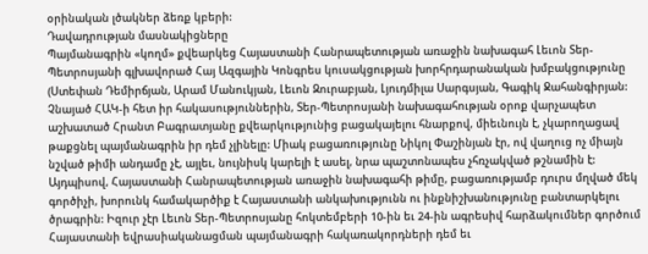օրինական լծակներ ձեռք կբերի:
Դավադրության մասնակիցները
Պայմանագրին «կողմ» քվեարկեց Հայաստանի Հանրապետության առաջին նախագահ Լեւոն Տեր-Պետրոսյանի գլխավորած Հայ Ազգային Կոնգրես կուսակցության խորհրդարանական խմբակցությունը (Ստեփան Դեմիրճյան, Արամ Մանուկյան, Լեւոն Զուրաբյան, Լյուդմիլա Սարգսյան, Գագիկ Ջահանգիրյան: Չնայած ՀԱԿ-ի հետ իր հակասություններին, Տեր-Պետրոսյանի նախագահության օրոք վարչապետ աշխատած Հրանտ Բագրատյանը քվեարկությունից բացակայելու հնարքով, միեւնույն է, չկարողացավ թաքցնել պայմանագրին իր դեմ չլինելը: Միակ բացառությունը Նիկոլ Փաշինյան էր, ով վաղուց ոչ միայն նշված թիմի անդամը չէ, այլեւ, նույնիսկ կարելի է ասել, նրա պաշտոնապես չհռչակված թշնամին է:
Այդպիսով, Հայաստանի Հանրապետության առաջին նախագահի թիմը, բացառությամբ դուրս մղված մեկ գործիչի, խորունկ համակարծիք է Հայաստանի անկախությունն ու ինքնիշխանությունը բանտարկելու ծրագրին: Իզուր չէր Լեւոն Տեր-Պետրոսյանը հոկտեմբերի 10-ին եւ 24-ին ագրեսիվ հարձակումներ գործում Հայաստանի եվրասիականացման պայմանագրի հակառակորդների դեմ եւ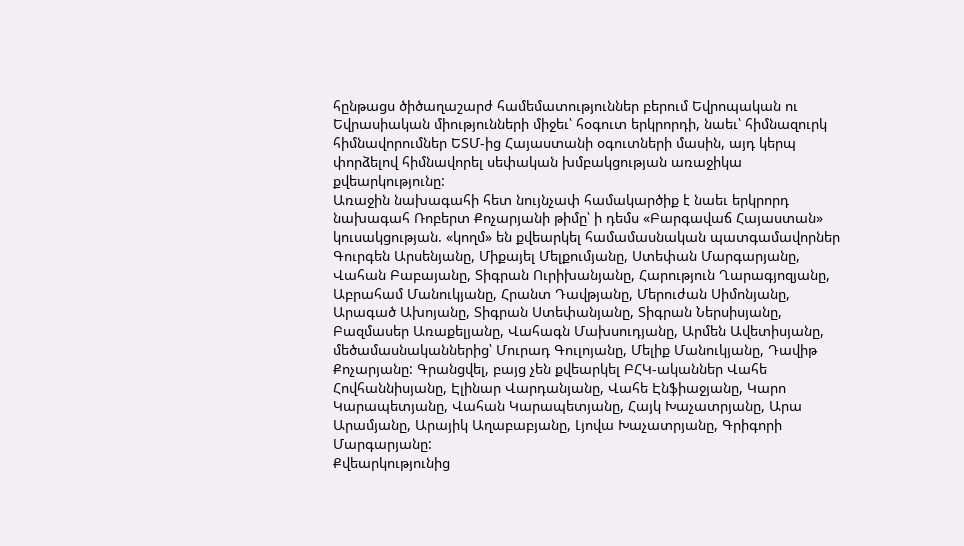հընթացս ծիծաղաշարժ համեմատություններ բերում Եվրոպական ու Եվրասիական միությունների միջեւ՝ հօգուտ երկրորդի, նաեւ՝ հիմնազուրկ հիմնավորումներ ԵՏՄ-ից Հայաստանի օգուտների մասին, այդ կերպ փորձելով հիմնավորել սեփական խմբակցության առաջիկա քվեարկությունը:
Առաջին նախագահի հետ նույնչափ համակարծիք է նաեւ երկրորդ նախագահ Ռոբերտ Քոչարյանի թիմը՝ ի դեմս «Բարգավաճ Հայաստան» կուսակցության. «կողմ» են քվեարկել համամասնական պատգամավորներ Գուրգեն Արսենյանը, Միքայել Մելքումյանը, Ստեփան Մարգարյանը, Վահան Բաբայանը, Տիգրան Ուրիխանյանը, Հարություն Ղարագյոզյանը, Աբրահամ Մանուկյանը, Հրանտ Դավթյանը, Մերուժան Սիմոնյանը, Արագած Ախոյանը, Տիգրան Ստեփանյանը, Տիգրան Ներսիսյանը, Բազմասեր Առաքելյանը, Վահագն Մախսուդյանը, Արմեն Ավետիսյանը, մեծամասնականներից՝ Մուրադ Գուլոյանը, Մելիք Մանուկյանը, Դավիթ Քոչարյանը: Գրանցվել, բայց չեն քվեարկել ԲՀԿ-ականներ Վահե Հովհաննիսյանը, Էլինար Վարդանյանը, Վահե Էնֆիաջյանը, Կարո Կարապետյանը, Վահան Կարապետյանը, Հայկ Խաչատրյանը, Արա Արամյանը, Արայիկ Աղաբաբյանը, Լյովա Խաչատրյանը, Գրիգորի Մարգարյանը:
Քվեարկությունից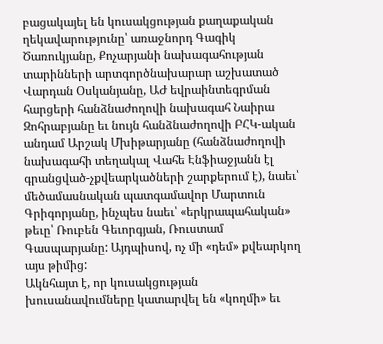բացակայել են կուսակցության քաղաքական ղեկավարությունը՝ առաջնորդ Գագիկ Ծառուկյանը, Քոչարյանի նախագահության տարինների արտգործնախարար աշխատած Վարդան Օսկանյանը, ԱԺ եվրաինտեգրման հարցերի հանձնաժողովի նախագահ Նաիրա Զոհրաբյանը եւ նույն հանձնաժողովի ԲՀԿ-ական անդամ Արշակ Մխիթարյանը (հանձնաժողովի նախագահի տեղակալ Վահե Էնֆիաջյանն էլ գրանցված-չքվեարկածների շարքերում է), նաեւ՝ մեծամասնական պատգամավոր Մարտուն Գրիգորյանը, ինչպես նաեւ՝ «երկրապահական» թեւը՝ Ռուբեն Գեւորգյան, Ռուստամ Գասպարյանը: Այդպիսով, ոչ մի «դեմ» քվեարկող այս թիմից:
Ակնհայտ է, որ կուսակցության խուսանավումները կատարվել են «կողմի» եւ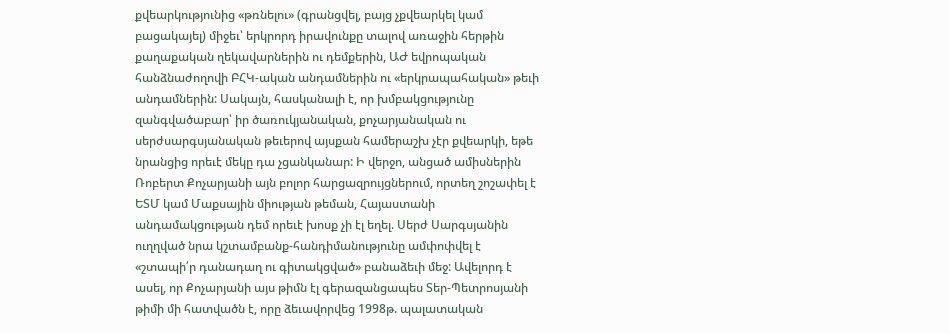քվեարկությունից «թռնելու» (գրանցվել, բայց չքվեարկել կամ բացակայել) միջեւ՝ երկրորդ իրավունքը տալով առաջին հերթին քաղաքական ղեկավարներին ու դեմքերին, ԱԺ եվրոպական հանձնաժողովի ԲՀԿ-ական անդամներին ու «երկրապահական» թեւի անդամներին: Սակայն, հասկանալի է, որ խմբակցությունը զանգվածաբար՝ իր ծառուկյանական, քոչարյանական ու սերժսարգսյանական թեւերով այսքան համերաշխ չէր քվեարկի, եթե նրանցից որեւէ մեկը դա չցանկանար: Ի վերջո, անցած ամիսներին Ռոբերտ Քոչարյանի այն բոլոր հարցազրույցներում, որտեղ շոշափել է ԵՏՄ կամ Մաքսային միության թեման, Հայաստանի անդամակցության դեմ որեւէ խոսք չի էլ եղել. Սերժ Սարգսյանին ուղղված նրա կշտամբանք-հանդիմանությունը ամփոփվել է «շտապի՛ր դանադաղ ու գիտակցված» բանաձեւի մեջ: Ավելորդ է ասել, որ Քոչարյանի այս թիմն էլ գերազանցապես Տեր-Պետրոսյանի թիմի մի հատվածն է, որը ձեւավորվեց 1998թ. պալատական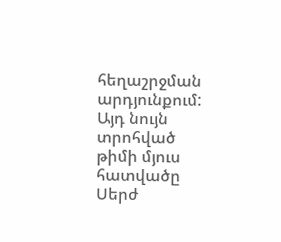հեղաշրջման արդյունքում:
Այդ նույն տրոհված թիմի մյուս հատվածը Սերժ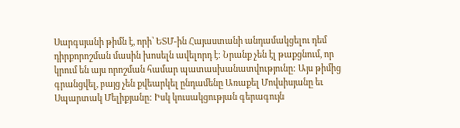Սարգսյանի թիմն է, որի՝ ԵՏՄ-ին Հայաստանի անդամակցելու դեմ դիրքորոշման մասին խոսելն ավելորդ է: Նրանք չեն էլ թաքցնում, որ կրում են այս որոշման համար պատասխանատվությունը: Այս թիմից գրանցվել, բայց չեն քվեարկել ընդամենը Առաքել Մովսիսյանը եւ Սպարտակ Մելիքյանը: Իսկ կուսակցության գերագույն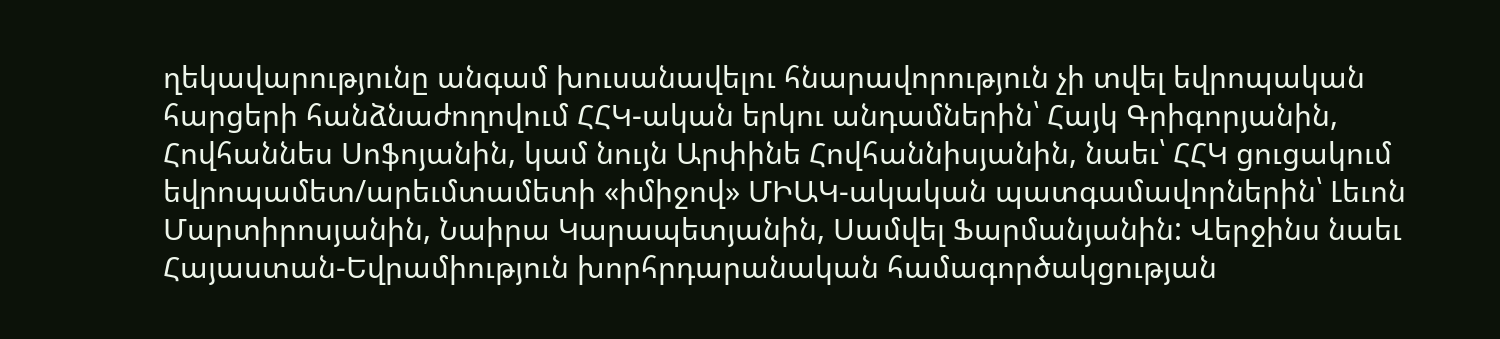ղեկավարությունը անգամ խուսանավելու հնարավորություն չի տվել եվրոպական հարցերի հանձնաժողովում ՀՀԿ-ական երկու անդամներին՝ Հայկ Գրիգորյանին, Հովհաննես Սոֆոյանին, կամ նույն Արփինե Հովհաննիսյանին, նաեւ՝ ՀՀԿ ցուցակում եվրոպամետ/արեւմտամետի «իմիջով» ՄԻԱԿ-ակական պատգամավորներին՝ Լեւոն Մարտիրոսյանին, Նաիրա Կարապետյանին, Սամվել Ֆարմանյանին: Վերջինս նաեւ Հայաստան-Եվրամիություն խորհրդարանական համագործակցության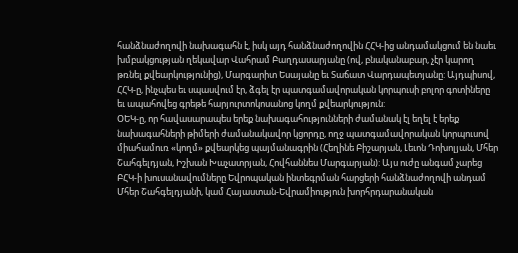հանձնաժողովի նախագահն է, իսկ այդ հանձնաժողովին ՀՀԿ-ից անդամակցում են նաեւ խմբակցության ղեկավար Վահրամ Բաղդասարյանը (ով, բնականաբար, չէր կարող թռնել քվեարկությունից), Մարգարիտ Եսայանը եւ Տաճատ Վարդապետյանը: Այդպիսով, ՀՀԿ-ը, ինչպես եւ սպասվում էր, ձգել էր պատգամավորական կորպուսի բոլոր գոտիները եւ ապահովեց գրեթե հարյուրտոկոսանոց կողմ քվեարկություն:
ՕԵԿ-ը, որ հավասարապես երեք նախագահությունների ժամանակ էլ եղել է երեք նախագահների թիմերի ժամանակավոր կցորդը, ողջ պատգամավորական կորպուսով միահամուռ «կողմ» քվեարկեց պայմանագրին (Հեղինե Բիշարյան, Լեւոն Դոխոլյան, Մհեր Շահգելդյան, Իշխան Խաչատրյան, Հովհաննես Մարգարյան): Այս ուժը անգամ չարեց ԲՀԿ-ի խուսանավումները Եվրոպական ինտեգրման հարցերի հանձնաժողովի անդամ Մհեր Շահգելդյանի, կամ Հայաստան-Եվրամիություն խորհրդարանական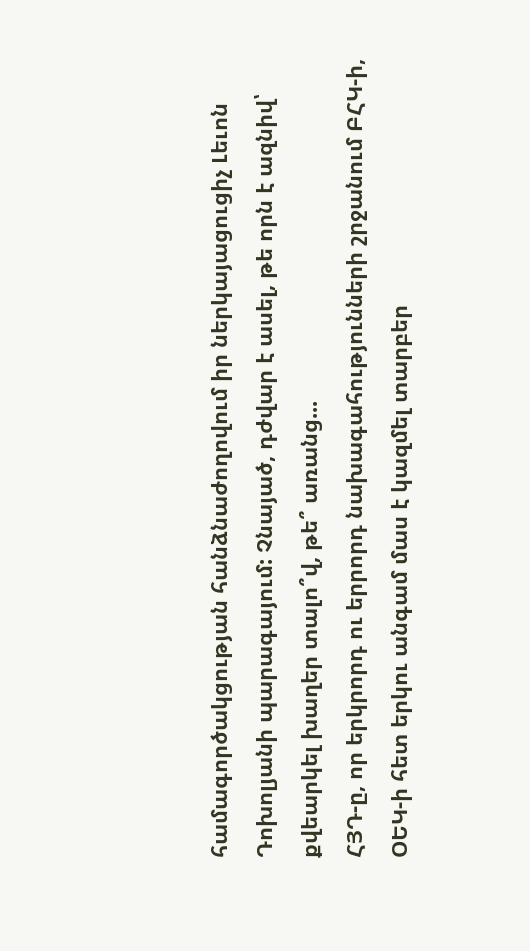համագործակցության հանձնաժողովում իր ներկայացուցիչ Լեւոն Դոխոլյանի պարագայում: Չնայած, դժվար է ասել, թե որն է ազնիվ՝ քվեարկել խաղեր տալո՞վ, թե՞ առանց...
ՀՅԴ-ը, որ երկրորդ ու երրորդ նախագահությունների շրջանում ԲՀԿ-ի, ՕԵԿ-ի հետ երկու անգամ մաս է կազմել տարբեր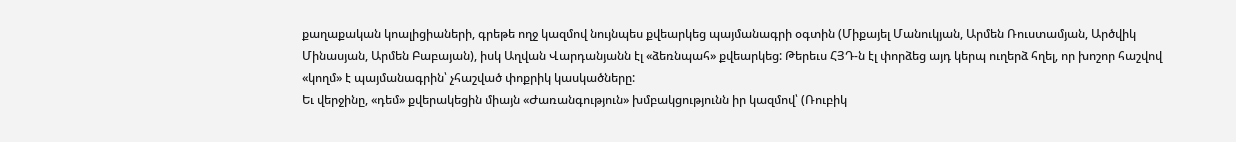քաղաքական կոալիցիաների, գրեթե ողջ կազմով նույնպես քվեարկեց պայմանագրի օգտին (Միքայել Մանուկյան, Արմեն Ռուստամյան, Արծվիկ Մինասյան, Արմեն Բաբայան), իսկ Աղվան Վարդանյանն էլ «ձեռնպահ» քվեարկեց: Թերեւս ՀՅԴ-ն էլ փորձեց այդ կերպ ուղերձ հղել, որ խոշոր հաշվով «կողմ» է պայմանագրին՝ չհաշված փոքրիկ կասկածները:
Եւ վերջինը, «դեմ» քվերակեցին միայն «Ժառանգություն» խմբակցությունն իր կազմով՝ (Ռուբիկ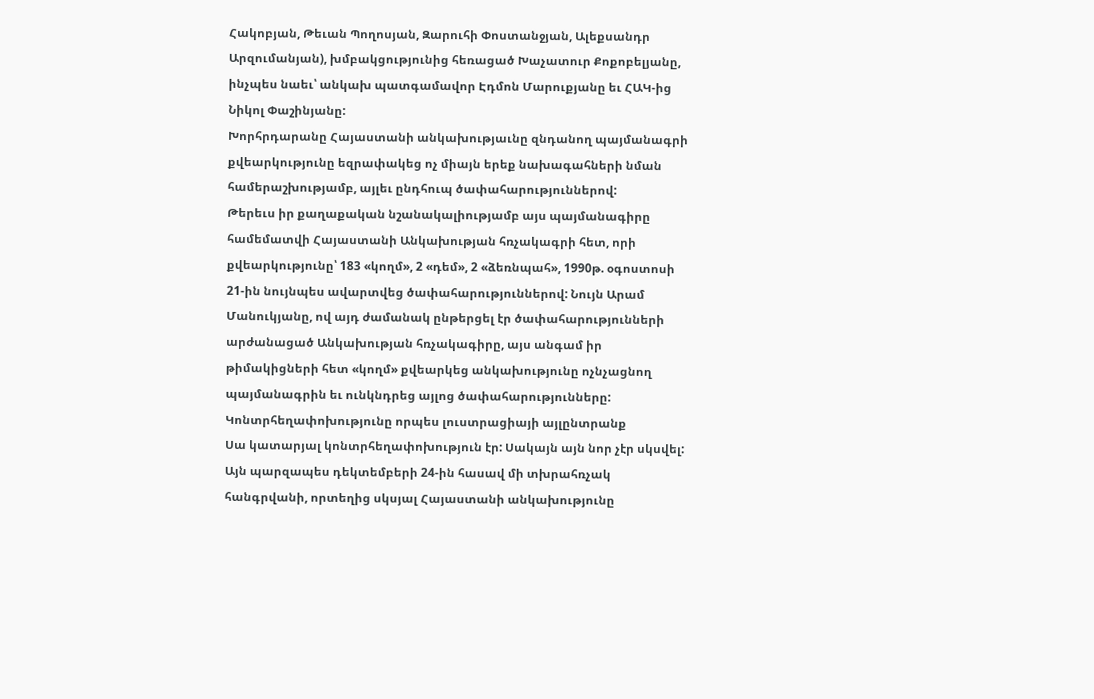Հակոբյան, Թեւան Պողոսյան, Զարուհի Փոստանջյան, Ալեքսանդր Արզումանյան), խմբակցությունից հեռացած Խաչատուր Քոքոբելյանը, ինչպես նաեւ՝ անկախ պատգամավոր Էդմոն Մարուքյանը եւ ՀԱԿ-ից Նիկոլ Փաշինյանը:
Խորհրդարանը Հայաստանի անկախությաւնը զնդանող պայմանագրի քվեարկությունը եզրափակեց ոչ միայն երեք նախագահների նման համերաշխությամբ, այլեւ ընդհուպ ծափահարություններով:
Թերեւս իր քաղաքական նշանակալիությամբ այս պայմանագիրը համեմատվի Հայաստանի Անկախության հռչակագրի հետ, որի քվեարկությունը՝ 183 «կողմ», 2 «դեմ», 2 «ձեռնպահ», 1990թ. օգոստոսի 21-ին նույնպես ավարտվեց ծափահարություններով: Նույն Արամ Մանուկյանը, ով այդ ժամանակ ընթերցել էր ծափահարությունների արժանացած Անկախության հռչակագիրը, այս անգամ իր թիմակիցների հետ «կողմ» քվեարկեց անկախությունը ոչնչացնող պայմանագրին եւ ունկնդրեց այլոց ծափահարությունները:
Կոնտրհեղափոխությունը որպես լուստրացիայի այլընտրանք
Սա կատարյալ կոնտրհեղափոխություն էր: Սակայն այն նոր չէր սկսվել: Այն պարզապես դեկտեմբերի 24-ին հասավ մի տխրահռչակ հանգրվանի, որտեղից սկսյալ Հայաստանի անկախությունը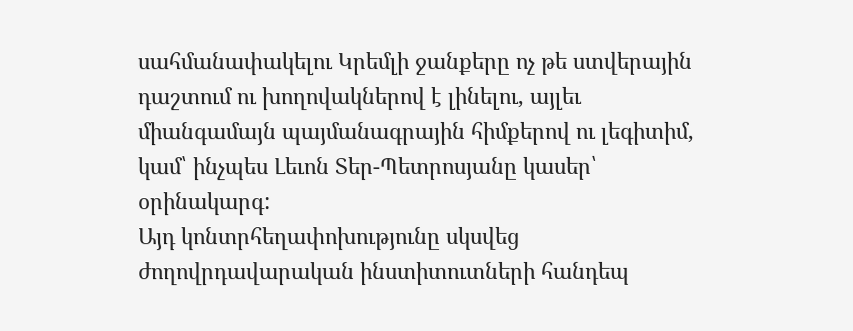սահմանափակելու Կրեմլի ջանքերը ոչ թե ստվերային դաշտում ու խողովակներով է լինելու, այլեւ միանգամայն պայմանագրային հիմքերով ու լեգիտիմ, կամ՝ ինչպես Լեւոն Տեր-Պետրոսյանը կասեր՝ օրինակարգ:
Այդ կոնտրհեղափոխությունը սկսվեց ժողովրդավարական ինստիտուտների հանդեպ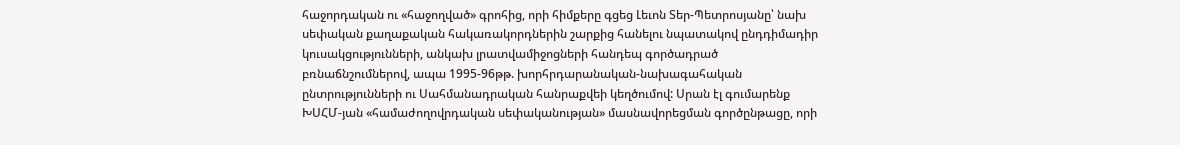հաջորդական ու «հաջողված» գրոհից, որի հիմքերը գցեց Լեւոն Տեր-Պետրոսյանը՝ նախ սեփական քաղաքական հակառակորդներին շարքից հանելու նպատակով ընդդիմադիր կուսակցությունների, անկախ լրատվամիջոցների հանդեպ գործադրած բռնաճնշումներով, ապա 1995-96թթ. խորհրդարանական-նախագահական ընտրությունների ու Սահմանադրական հանրաքվեի կեղծումով: Սրան էլ գումարենք ԽՍՀՄ-յան «համաժողովրդական սեփականության» մասնավորեցման գործընթացը, որի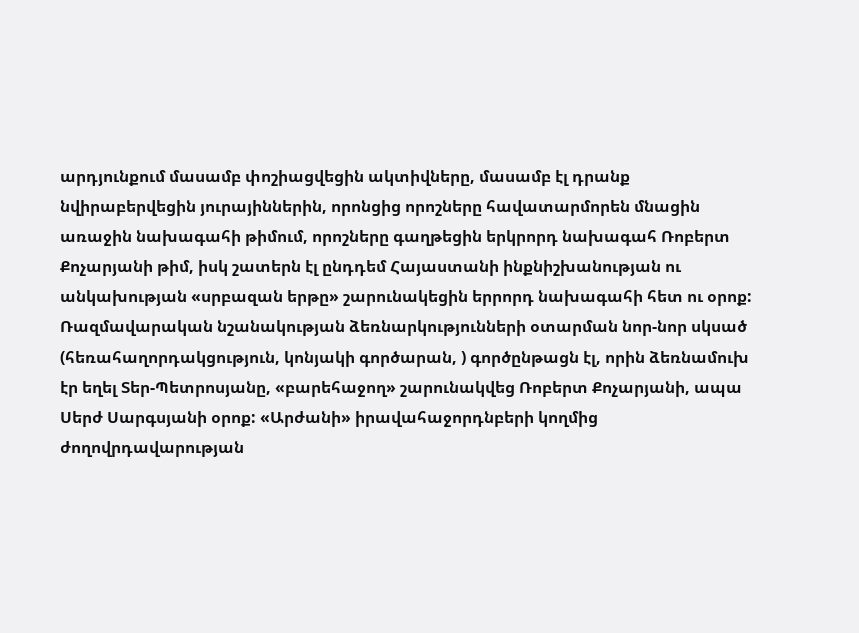արդյունքում մասամբ փոշիացվեցին ակտիվները, մասամբ էլ դրանք նվիրաբերվեցին յուրայիններին, որոնցից որոշները հավատարմորեն մնացին առաջին նախագահի թիմում, որոշները գաղթեցին երկրորդ նախագահ Ռոբերտ Քոչարյանի թիմ, իսկ շատերն էլ ընդդեմ Հայաստանի ինքնիշխանության ու անկախության «սրբազան երթը» շարունակեցին երրորդ նախագահի հետ ու օրոք:
Ռազմավարական նշանակության ձեռնարկությունների օտարման նոր-նոր սկսած (հեռահաղորդակցություն, կոնյակի գործարան, ) գործընթացն էլ, որին ձեռնամուխ էր եղել Տեր-Պետրոսյանը, «բարեհաջող» շարունակվեց Ռոբերտ Քոչարյանի, ապա Սերժ Սարգսյանի օրոք: «Արժանի» իրավահաջորդնբերի կողմից ժողովրդավարության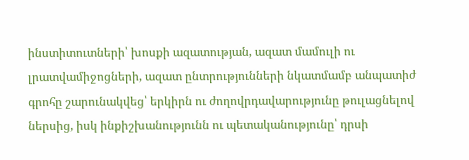ինստիտուտների՝ խոսքի ազատության, ազատ մամուլի ու լրատվամիջոցների, ազատ ընտրությունների նկատմամբ անպատիժ գրոհը շարունակվեց՝ երկիրն ու ժողովրդավարությունը թուլացնելով ներսից, իսկ ինքիշխանությունն ու պետականությունը՝ դրսի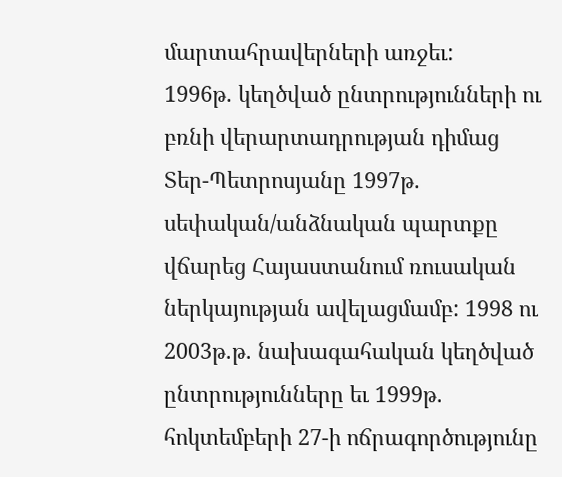մարտահրավերների առջեւ:
1996թ. կեղծված ընտրությունների ու բռնի վերարտադրության դիմաց Տեր-Պետրոսյանը 1997թ. սեփական/անձնական պարտքը վճարեց Հայաստանում ռուսական ներկայության ավելացմամբ: 1998 ու 2003թ.թ. նախագահական կեղծված ընտրությունները եւ 1999թ. հոկտեմբերի 27-ի ոճրագործությունը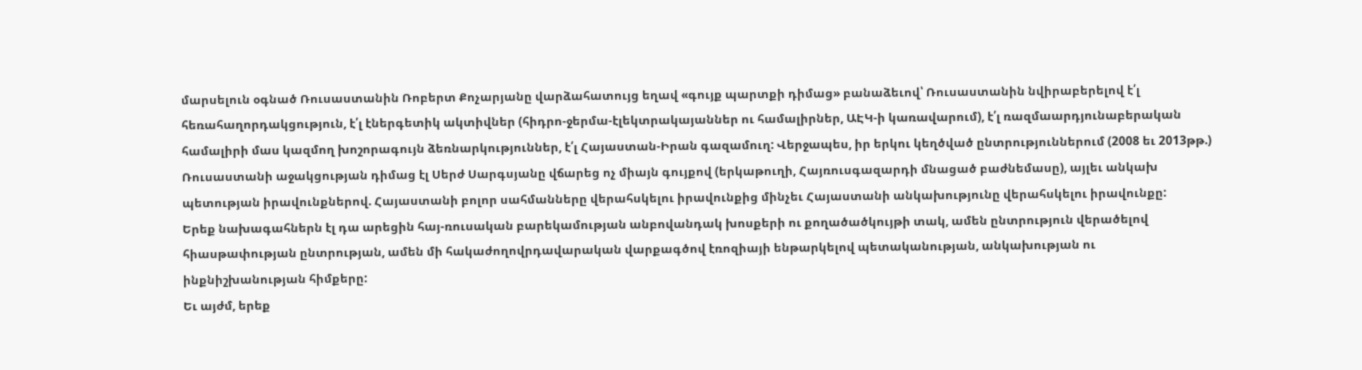մարսելուն օգնած Ռուսաստանին Ռոբերտ Քոչարյանը վարձահատույց եղավ «գույք պարտքի դիմաց» բանաձեւով՝ Ռուսաստանին նվիրաբերելով է՛լ հեռահաղորդակցություն, է՛լ էներգետիկ ակտիվներ (հիդրո-ջերմա-էլեկտրակայաններ ու համալիրներ, ԱԷԿ-ի կառավարում), է՛լ ռազմաարդյունաբերական համալիրի մաս կազմող խոշորագույն ձեռնարկություններ, է՛լ Հայաստան-Իրան գազամուղ: Վերջապես, իր երկու կեղծված ընտրություններում (2008 եւ 2013թթ.) Ռուսաստանի աջակցության դիմաց էլ Սերժ Սարգսյանը վճարեց ոչ միայն գույքով (երկաթուղի, Հայռուսգազարդի մնացած բաժնեմասը), այլեւ անկախ պետության իրավունքներով. Հայաստանի բոլոր սահմանները վերահսկելու իրավունքից մինչեւ Հայաստանի անկախությունը վերահսկելու իրավունքը:
Երեք նախագահներն էլ դա արեցին հայ-ռուսական բարեկամության անբովանդակ խոսքերի ու քողածածկույթի տակ, ամեն ընտրություն վերածելով հիասթափության ընտրության, ամեն մի հակաժողովրդավարական վարքագծով էռոզիայի ենթարկելով պետականության, անկախության ու ինքնիշխանության հիմքերը:
Եւ այժմ, երեք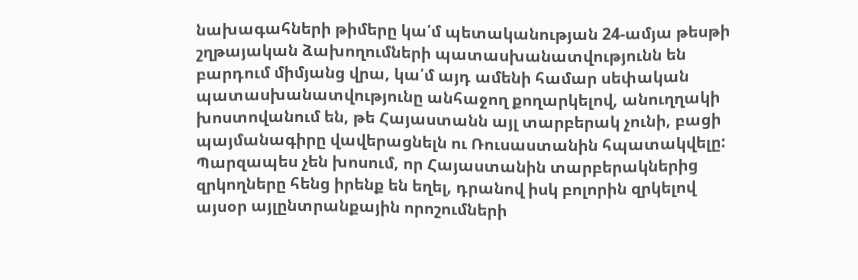նախագահների թիմերը կա՛մ պետականության 24-ամյա թեսթի շղթայական ձախողումների պատասխանատվությունն են բարդում միմյանց վրա, կա՛մ այդ ամենի համար սեփական պատասխանատվությունը անհաջող քողարկելով, անուղղակի խոստովանում են, թե Հայաստանն այլ տարբերակ չունի, բացի պայմանագիրը վավերացնելն ու Ռուսաստանին հպատակվելը: Պարզապես չեն խոսում, որ Հայաստանին տարբերակներից զրկողները հենց իրենք են եղել, դրանով իսկ բոլորին զրկելով այսօր այլընտրանքային որոշումների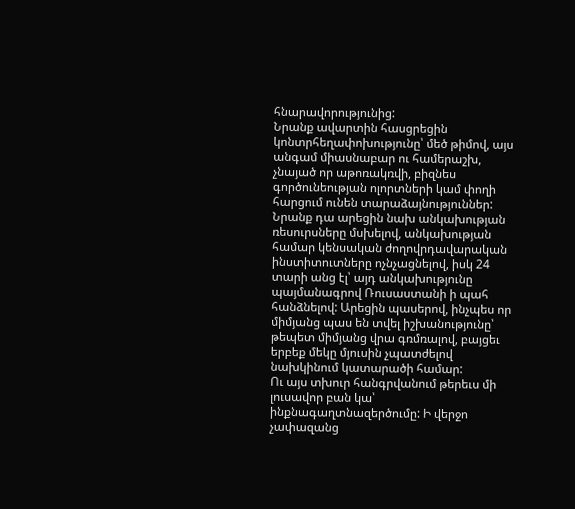հնարավորությունից:
Նրանք ավարտին հասցրեցին կոնտրհեղափոխությունը՝ մեծ թիմով, այս անգամ միասնաբար ու համերաշխ, չնայած որ աթոռակռվի, բիզնես գործունեության ոլորտների կամ փողի հարցում ունեն տարաձայնություններ: Նրանք դա արեցին նախ անկախության ռեսուրսները մսխելով, անկախության համար կենսական ժողովրդավարական ինստիտուտները ոչնչացնելով, իսկ 24 տարի անց էլ՝ այդ անկախությունը պայմանագրով Ռուսաստանի ի պահ հանձնելով: Արեցին պասերով, ինչպես որ միմյանց պաս են տվել իշխանությունը՝ թեպետ միմյանց վրա գռմռալով, բայցեւ երբեք մեկը մյուսին չպատժելով նախկինում կատարածի համար:
Ու այս տխուր հանգրվանում թերեւս մի լուսավոր բան կա՝ ինքնագաղտնազերծումը: Ի վերջո չափազանց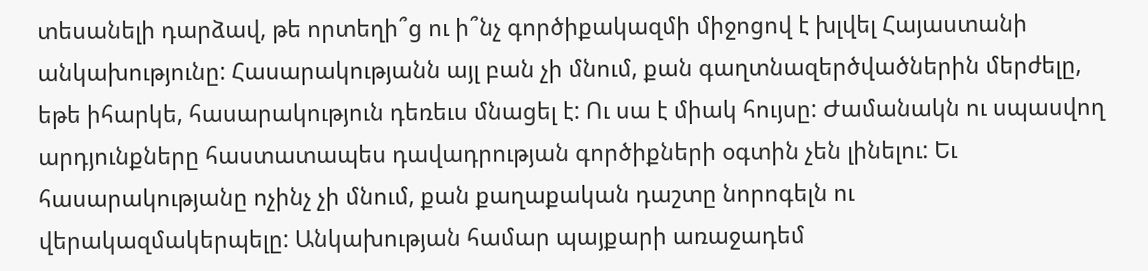տեսանելի դարձավ, թե որտեղի՞ց ու ի՞նչ գործիքակազմի միջոցով է խլվել Հայաստանի անկախությունը: Հասարակությանն այլ բան չի մնում, քան գաղտնազերծվածներին մերժելը, եթե իհարկե, հասարակություն դեռեւս մնացել է: Ու սա է միակ հույսը: Ժամանակն ու սպասվող արդյունքները հաստատապես դավադրության գործիքների օգտին չեն լինելու: Եւ հասարակությանը ոչինչ չի մնում, քան քաղաքական դաշտը նորոգելն ու վերակազմակերպելը: Անկախության համար պայքարի առաջադեմ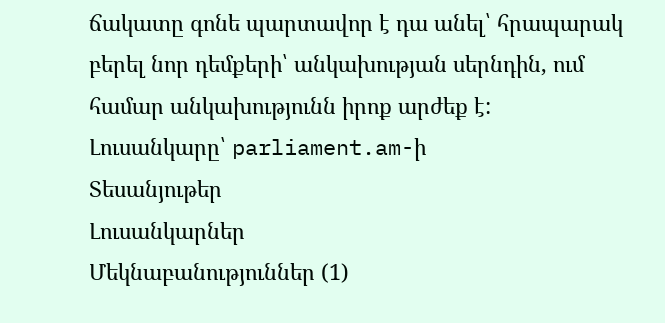ճակատը գոնե պարտավոր է դա անել՝ հրապարակ բերել նոր դեմքերի՝ անկախության սերնդին, ում համար անկախությունն իրոք արժեք է:
Լուսանկարը՝ parliament.am-ի
Տեսանյութեր
Լուսանկարներ
Մեկնաբանություններ (1)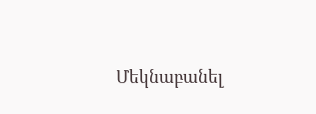Մեկնաբանել